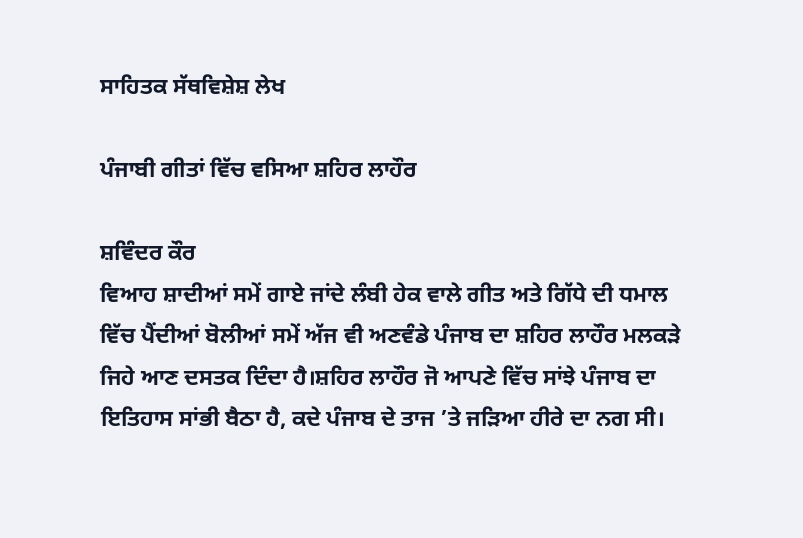ਸਾਹਿਤਕ ਸੱਥਵਿਸ਼ੇਸ਼ ਲੇਖ

ਪੰਜਾਬੀ ਗੀਤਾਂ ਵਿੱਚ ਵਸਿਆ ਸ਼ਹਿਰ ਲਾਹੌਰ

ਸ਼ਵਿੰਦਰ ਕੌਰ
ਵਿਆਹ ਸ਼ਾਦੀਆਂ ਸਮੇਂ ਗਾਏ ਜਾਂਦੇ ਲੰਬੀ ਹੇਕ ਵਾਲੇ ਗੀਤ ਅਤੇ ਗਿੱਧੇ ਦੀ ਧਮਾਲ ਵਿੱਚ ਪੈਂਦੀਆਂ ਬੋਲੀਆਂ ਸਮੇਂ ਅੱਜ ਵੀ ਅਣਵੰਡੇ ਪੰਜਾਬ ਦਾ ਸ਼ਹਿਰ ਲਾਹੌਰ ਮਲਕੜੇ ਜਿਹੇ ਆਣ ਦਸਤਕ ਦਿੰਦਾ ਹੈ।ਸ਼ਹਿਰ ਲਾਹੌਰ ਜੋ ਆਪਣੇ ਵਿੱਚ ਸਾਂਝੇ ਪੰਜਾਬ ਦਾ ਇਤਿਹਾਸ ਸਾਂਭੀ ਬੈਠਾ ਹੈ, ਕਦੇ ਪੰਜਾਬ ਦੇ ਤਾਜ ’ਤੇ ਜੜਿਆ ਹੀਰੇ ਦਾ ਨਗ ਸੀ।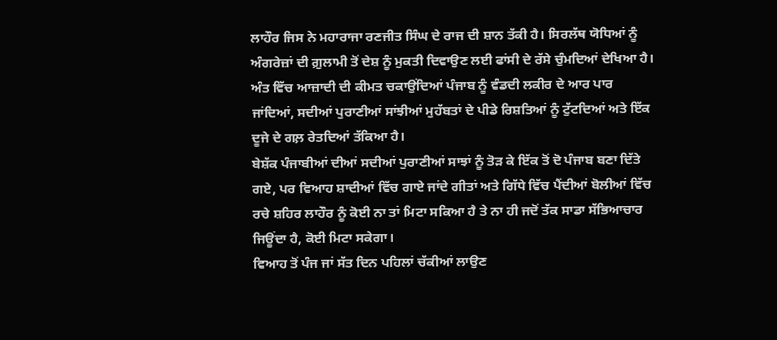ਲਾਹੌਰ ਜਿਸ ਨੇ ਮਹਾਰਾਜਾ ਰਣਜੀਤ ਸਿੰਘ ਦੇ ਰਾਜ ਦੀ ਸ਼ਾਨ ਤੱਕੀ ਹੈ। ਸਿਰਲੱਥ ਯੋਧਿਆਂ ਨੂੰ ਅੰਗਰੇਜ਼ਾਂ ਦੀ ਗ਼ੁਲਾਮੀ ਤੋਂ ਦੇਸ਼ ਨੂੰ ਮੁਕਤੀ ਦਿਵਾਉਣ ਲਈ ਫਾਂਸੀ ਦੇ ਰੱਸੇ ਚੁੰਮਦਿਆਂ ਦੇਖਿਆ ਹੈ।
ਅੰਤ ਵਿੱਚ ਆਜ਼ਾਦੀ ਦੀ ਕੀਮਤ ਚਕਾਉਂਦਿਆਂ ਪੰਜਾਬ ਨੂੰ ਵੰਡਦੀ ਲਕੀਰ ਦੇ ਆਰ ਪਾਰ ਜਾਂਦਿਆਂ, ਸਦੀਆਂ ਪੁਰਾਣੀਆਂ ਸਾਂਝੀਆਂ ਮੁਹੱਬਤਾਂ ਦੇ ਪੀਡੇ ਰਿਸ਼ਤਿਆਂ ਨੂੰ ਟੁੱਟਦਿਆਂ ਅਤੇ ਇੱਕ ਦੂਜੇ ਦੇ ਗਲ਼ ਰੇਤਦਿਆਂ ਤੱਕਿਆ ਹੈ।
ਬੇਸ਼ੱਕ ਪੰਜਾਬੀਆਂ ਦੀਆਂ ਸਦੀਆਂ ਪੁਰਾਣੀਆਂ ਸਾਝਾਂ ਨੂੰ ਤੋੜ ਕੇ ਇੱਕ ਤੋਂ ਦੋ ਪੰਜਾਬ ਬਣਾ ਦਿੱਤੇ ਗਏ, ਪਰ ਵਿਆਹ ਸ਼ਾਦੀਆਂ ਵਿੱਚ ਗਾਏ ਜਾਂਦੇ ਗੀਤਾਂ ਅਤੇ ਗਿੱਧੇ ਵਿੱਚ ਪੈਂਦੀਆਂ ਬੋਲੀਆਂ ਵਿੱਚ ਰਚੇ ਸ਼ਹਿਰ ਲਾਹੌਰ ਨੂੰ ਕੋਈ ਨਾ ਤਾਂ ਮਿਟਾ ਸਕਿਆ ਹੈ ਤੇ ਨਾ ਹੀ ਜਦੋਂ ਤੱਕ ਸਾਡਾ ਸੱਭਿਆਚਾਰ ਜਿਊਂਦਾ ਹੈ, ਕੋਈ ਮਿਟਾ ਸਕੇਗਾ।
ਵਿਆਹ ਤੋਂ ਪੰਜ ਜਾਂ ਸੱਤ ਦਿਨ ਪਹਿਲਾਂ ਚੱਕੀਆਂ ਲਾਉਣ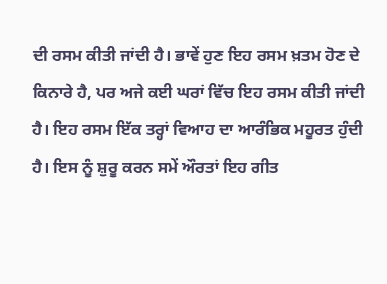ਦੀ ਰਸਮ ਕੀਤੀ ਜਾਂਦੀ ਹੈ। ਭਾਵੇਂ ਹੁਣ ਇਹ ਰਸਮ ਖ਼ਤਮ ਹੋਣ ਦੇ ਕਿਨਾਰੇ ਹੈ, ਪਰ ਅਜੇ ਕਈ ਘਰਾਂ ਵਿੱਚ ਇਹ ਰਸਮ ਕੀਤੀ ਜਾਂਦੀ ਹੈ। ਇਹ ਰਸਮ ਇੱਕ ਤਰ੍ਹਾਂ ਵਿਆਹ ਦਾ ਆਰੰਭਿਕ ਮਹੂਰਤ ਹੁੰਦੀ ਹੈ। ਇਸ ਨੂੰ ਸ਼ੁਰੂ ਕਰਨ ਸਮੇਂ ਔਰਤਾਂ ਇਹ ਗੀਤ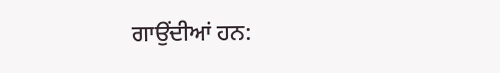ਗਾਉਂਦੀਆਂ ਹਨ: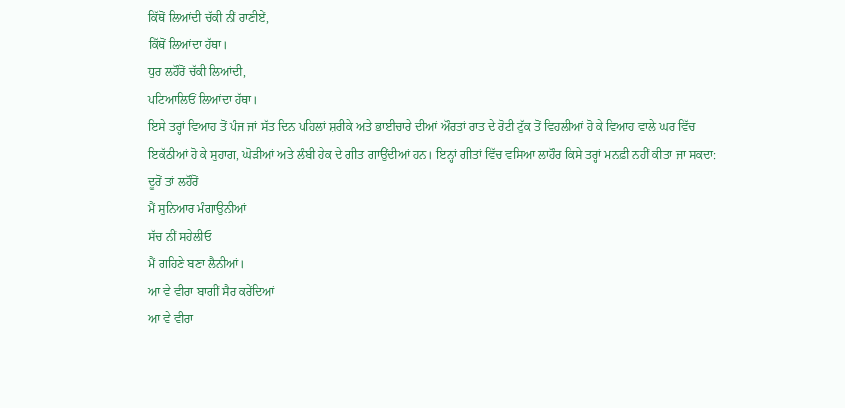ਕਿੱਥੋਂ ਲਿਆਂਦੀ ਚੱਕੀ ਨੀਂ ਰਾਣੀਏਂ,
ਕਿੱਥੋਂ ਲਿਆਂਦਾ ਹੱਥਾ।
ਧੁਰ ਲਹੌਰੋਂ ਚੱਕੀ ਲਿਆਂਦੀ,
ਪਟਿਆਲਿਓਂ ਲਿਆਂਦਾ ਹੱਥਾ।
ਇਸੇ ਤਰ੍ਹਾਂ ਵਿਆਹ ਤੋਂ ਪੰਜ ਜਾਂ ਸੱਤ ਦਿਨ ਪਹਿਲਾਂ ਸ਼ਰੀਕੇ ਅਤੇ ਭਾਈਚਾਰੇ ਦੀਆਂ ਔਰਤਾਂ ਰਾਤ ਦੇ ਰੋਟੀ ਟੁੱਕ ਤੋਂ ਵਿਹਲੀਆਂ ਹੋ ਕੇ ਵਿਆਹ ਵਾਲੇ ਘਰ ਵਿੱਚ ਇਕੱਠੀਆਂ ਹੋ ਕੇ ਸੁਹਾਗ, ਘੋੜੀਆਂ ਅਤੇ ਲੰਬੀ ਹੇਕ ਦੇ ਗੀਤ ਗਾਉਂਦੀਆਂ ਹਨ। ਇਨ੍ਹਾਂ ਗੀਤਾਂ ਵਿੱਚ ਵਸਿਆ ਲਾਹੌਰ ਕਿਸੇ ਤਰ੍ਹਾਂ ਮਨਫ਼ੀ ਨਹੀਂ ਕੀਤਾ ਜਾ ਸਕਦਾ:
ਦੂਰੋਂ ਤਾਂ ਲਹੌਰੋਂ
ਮੈਂ ਸੁਨਿਆਰ ਮੰਗਾਉਨੀਆਂ
ਸੱਚ ਨੀਂ ਸਹੇਲੀਓ
ਮੈਂ ਗਹਿਣੇ ਬਣਾ ਲੈਨੀਆਂ।
ਆ ਵੇ ਵੀਰਾ ਬਾਗੀਂ ਸੈਰ ਕਰੇਂਦਿਆਂ
ਆ ਵੇ ਵੀਰਾ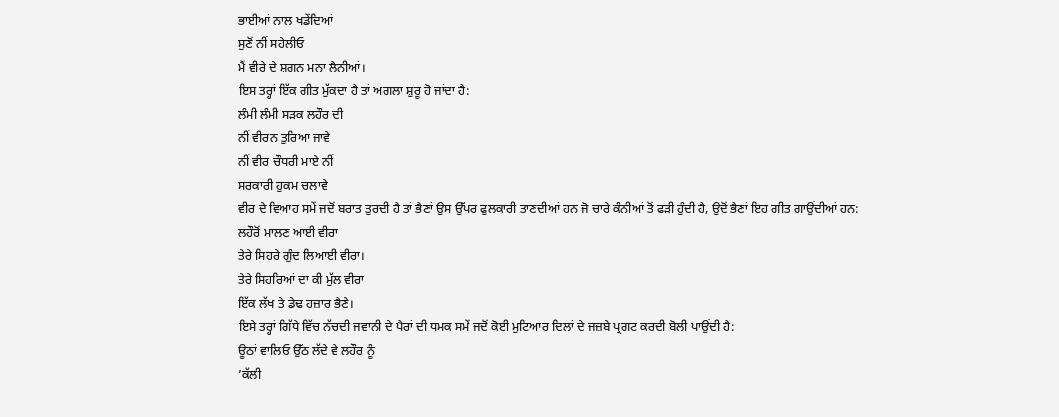ਭਾਈਆਂ ਨਾਲ ਖਡੇਂਦਿਆਂ
ਸੁਣੋਂ ਨੀਂ ਸਹੇਲੀਓ
ਮੈਂ ਵੀਰੇ ਦੇ ਸ਼ਗਨ ਮਨਾ ਲੈਨੀਆਂ।
ਇਸ ਤਰ੍ਹਾਂ ਇੱਕ ਗੀਤ ਮੁੱਕਦਾ ਹੈ ਤਾਂ ਅਗਲਾ ਸ਼ੁਰੂ ਹੋ ਜਾਂਦਾ ਹੈ:
ਲੰਮੀ ਲੰਮੀ ਸੜਕ ਲਹੌਰ ਦੀ
ਨੀਂ ਵੀਰਨ ਤੁਰਿਆ ਜਾਵੇ
ਨੀਂ ਵੀਰ ਚੌਧਰੀ ਮਾਏ ਨੀਂ
ਸਰਕਾਰੀ ਹੁਕਮ ਚਲਾਵੇ
ਵੀਰ ਦੇ ਵਿਆਹ ਸਮੇਂ ਜਦੋਂ ਬਰਾਤ ਤੁਰਦੀ ਹੈ ਤਾਂ ਭੈਣਾਂ ਉਸ ਉੱਪਰ ਫੁਲਕਾਰੀ ਤਾਣਦੀਆਂ ਹਨ ਜੋ ਚਾਰੇ ਕੰਨੀਆਂ ਤੋਂ ਫੜੀ ਹੁੰਦੀ ਹੈ, ਉਦੋਂ ਭੈਣਾਂ ਇਹ ਗੀਤ ਗਾਉਂਦੀਆਂ ਹਨ:
ਲਹੌਰੋਂ ਮਾਲਣ ਆਈ ਵੀਰਾ
ਤੇਰੇ ਸਿਹਰੇ ਗੁੰਦ ਲਿਆਈ ਵੀਰਾ।
ਤੇਰੇ ਸਿਹਰਿਆਂ ਦਾ ਕੀ ਮੁੱਲ ਵੀਰਾ
ਇੱਕ ਲੱਖ ਤੇ ਡੇਢ ਹਜ਼ਾਰ ਭੈਣੇ।
ਇਸੇ ਤਰ੍ਹਾਂ ਗਿੱਧੇ ਵਿੱਚ ਨੱਚਦੀ ਜਵਾਨੀ ਦੇ ਪੈਰਾਂ ਦੀ ਧਮਕ ਸਮੇਂ ਜਦੋਂ ਕੋਈ ਮੁਟਿਆਰ ਦਿਲਾਂ ਦੇ ਜਜ਼ਬੇ ਪ੍ਰਗਟ ਕਰਦੀ ਬੋਲੀ ਪਾਉਂਦੀ ਹੈ:
ਊਠਾਂ ਵਾਲਿਓ ਉੱਠ ਲੱਦੇ ਵੇ ਲਹੌਰ ਨੂੰ
’ਕੱਲੀ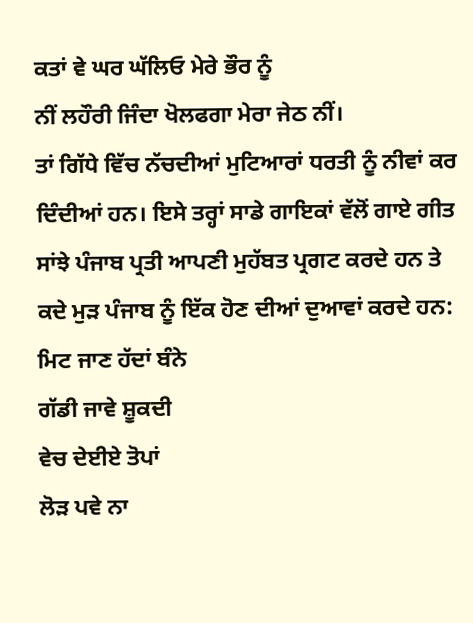ਕਤਾਂ ਵੇ ਘਰ ਘੱਲਿਓ ਮੇਰੇ ਭੌਰ ਨੂੰ
ਨੀਂ ਲਹੌਰੀ ਜਿੰਦਾ ਖੋਲਫਗਾ ਮੇਰਾ ਜੇਠ ਨੀਂ।
ਤਾਂ ਗਿੱਧੇ ਵਿੱਚ ਨੱਚਦੀਆਂ ਮੁਟਿਆਰਾਂ ਧਰਤੀ ਨੂੰ ਨੀਵਾਂ ਕਰ ਦਿੰਦੀਆਂ ਹਨ। ਇਸੇ ਤਰ੍ਹਾਂ ਸਾਡੇ ਗਾਇਕਾਂ ਵੱਲੋਂ ਗਾਏ ਗੀਤ ਸਾਂਝੇ ਪੰਜਾਬ ਪ੍ਰਤੀ ਆਪਣੀ ਮੁਹੱਬਤ ਪ੍ਰਗਟ ਕਰਦੇ ਹਨ ਤੇ ਕਦੇ ਮੁੜ ਪੰਜਾਬ ਨੂੰ ਇੱਕ ਹੋਣ ਦੀਆਂ ਦੁਆਵਾਂ ਕਰਦੇ ਹਨ:
ਮਿਟ ਜਾਣ ਹੱਦਾਂ ਬੰਨੇ
ਗੱਡੀ ਜਾਵੇ ਸ਼ੂਕਦੀ
ਵੇਚ ਦੇਈਏ ਤੋਪਾਂ
ਲੋੜ ਪਵੇ ਨਾ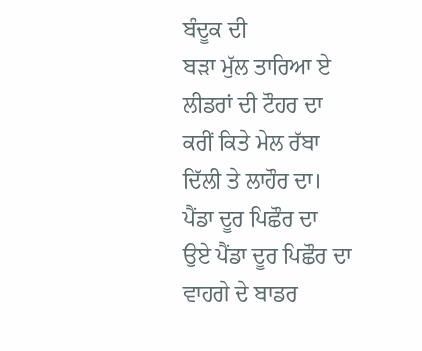ਬੰਦੂਕ ਦੀ
ਬੜਾ ਮੁੱਲ ਤਾਰਿਆ ਏ
ਲੀਡਰਾਂ ਦੀ ਟੌਹਰ ਦਾ
ਕਰੀਂ ਕਿਤੇ ਮੇਲ ਰੱਬਾ
ਦਿੱਲੀ ਤੇ ਲਾਹੌਰ ਦਾ।
ਪੈਂਡਾ ਦੂਰ ਪਿਛੌਰ ਦਾ
ਉਏ ਪੈਂਡਾ ਦੂਰ ਪਿਛੌਰ ਦਾ
ਵਾਹਗੇ ਦੇ ਬਾਡਰ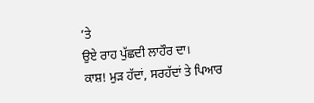’ਤੇ
ਉਏ ਰਾਹ ਪੁੱਛਦੀ ਲਾਹੌਰ ਦਾ।
ਕਾਸ਼! ਮੁੜ ਹੱਦਾਂ, ਸਰਹੱਦਾਂ ਤੇ ਪਿਆਰ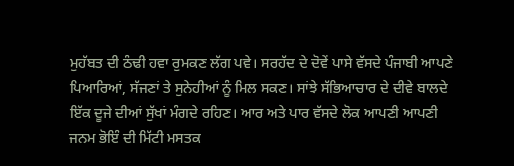ਮੁਹੱਬਤ ਦੀ ਠੰਢੀ ਹਵਾ ਰੁਮਕਣ ਲੱਗ ਪਵੇ। ਸਰਹੱਦ ਦੇ ਦੋਵੇਂ ਪਾਸੇ ਵੱਸਦੇ ਪੰਜਾਬੀ ਆਪਣੇ ਪਿਆਰਿਆਂ, ਸੱਜਣਾਂ ਤੇ ਸੁਨੇਹੀਆਂ ਨੂੰ ਮਿਲ ਸਕਣ। ਸਾਂਝੇ ਸੱਭਿਆਚਾਰ ਦੇ ਦੀਵੇ ਬਾਲਦੇ ਇੱਕ ਦੂਜੇ ਦੀਆਂ ਸੁੱਖਾਂ ਮੰਗਦੇ ਰਹਿਣ। ਆਰ ਅਤੇ ਪਾਰ ਵੱਸਦੇ ਲੋਕ ਆਪਣੀ ਆਪਣੀ ਜਨਮ ਭੋਇੰ ਦੀ ਮਿੱਟੀ ਮਸਤਕ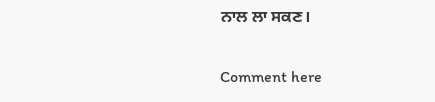ਨਾਲ ਲਾ ਸਕਣ।

Comment here